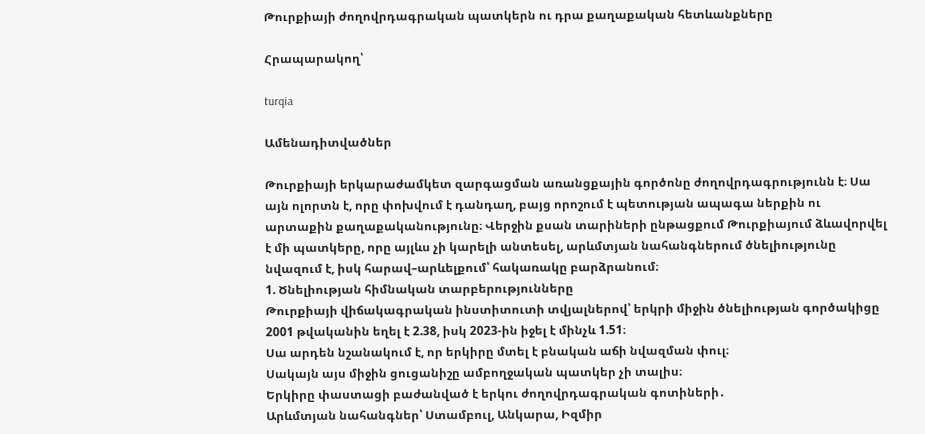Թուրքիայի ժողովրդագրական պատկերն ու դրա քաղաքական հետևանքները

Հրապարակող՝

turqia

Ամենադիտվածներ

Թուրքիայի երկարաժամկետ զարգացման առանցքային գործոնը ժողովրդագրությունն է։ Սա այն ոլորտն է, որը փոխվում է դանդաղ, բայց որոշում է պետության ապագա ներքին ու արտաքին քաղաքականությունը։ Վերջին քսան տարիների ընթացքում Թուրքիայում ձևավորվել է մի պատկերը, որը այլևս չի կարելի անտեսել, արևմտյան նահանգներում ծնելիությունը նվազում է, իսկ հարավ–արևելքում՝ հակառակը բարձրանում։
1. Ծնելիության հիմնական տարբերությունները
Թուրքիայի վիճակագրական ինստիտուտի տվյալներով՝ երկրի միջին ծնելիության գործակիցը 2001 թվականին եղել է 2.38, իսկ 2023-ին իջել է մինչև 1.51։
Սա արդեն նշանակում է, որ երկիրը մտել է բնական աճի նվազման փուլ։
Սակայն այս միջին ցուցանիշը ամբողջական պատկեր չի տալիս։
Երկիրը փաստացի բաժանված է երկու ժողովրդագրական գոտիների․
Արևմտյան նահանգներ՝ Ստամբուլ, Անկարա, Իզմիր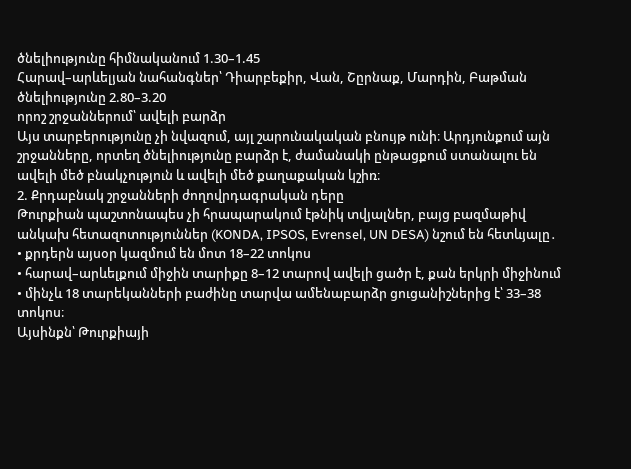ծնելիությունը հիմնականում 1.30–1.45
Հարավ–արևելյան նահանգներ՝ Դիարբեքիր, Վան, Շըրնաք, Մարդին, Բաթման
ծնելիությունը 2.80–3.20
որոշ շրջաններում՝ ավելի բարձր
Այս տարբերությունը չի նվազում, այլ շարունակական բնույթ ունի։ Արդյունքում այն շրջանները, որտեղ ծնելիությունը բարձր է, ժամանակի ընթացքում ստանալու են ավելի մեծ բնակչություն և ավելի մեծ քաղաքական կշիռ։
2. Քրդաբնակ շրջանների ժողովրդագրական դերը
Թուրքիան պաշտոնապես չի հրապարակում էթնիկ տվյալներ, բայց բազմաթիվ անկախ հետազոտություններ (KONDA, IPSOS, Evrensel, UN DESA) նշում են հետևյալը․
• քրդերն այսօր կազմում են մոտ 18–22 տոկոս
• հարավ–արևելքում միջին տարիքը 8–12 տարով ավելի ցածր է, քան երկրի միջինում
• մինչև 18 տարեկանների բաժինը տարվա ամենաբարձր ցուցանիշներից է՝ 33–38 տոկոս։
Այսինքն՝ Թուրքիայի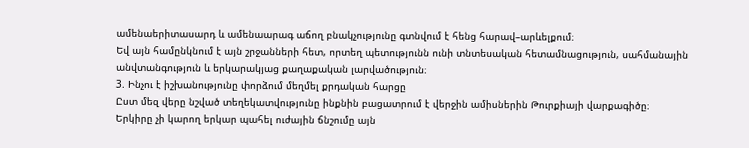ամենաերիտասարդ և ամենաարագ աճող բնակչությունը գտնվում է հենց հարավ–արևելքում։
Եվ այն համընկնում է այն շրջանների հետ, որտեղ պետությունն ունի տնտեսական հետամնացություն, սահմանային անվտանգություն և երկարակյաց քաղաքական լարվածություն։
3. Ինչու է իշխանությունը փորձում մեղմել քրդական հարցը
Ըստ մեզ վերը նշված տեղեկատվությունը ինքնին բացատրում է վերջին ամիսներին Թուրքիայի վարքագիծը։
Երկիրը չի կարող երկար պահել ուժային ճնշումը այն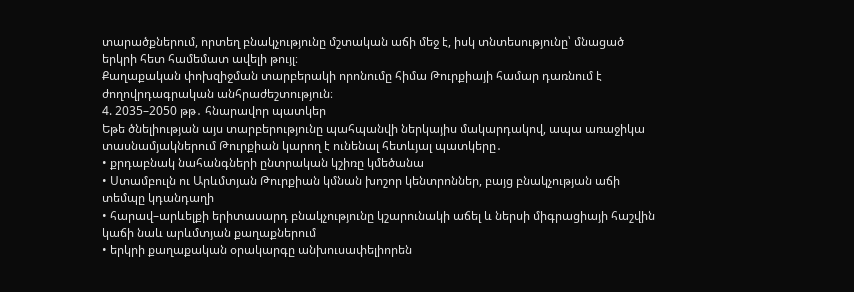տարածքներում, որտեղ բնակչությունը մշտական աճի մեջ է, իսկ տնտեսությունը՝ մնացած երկրի հետ համեմատ ավելի թույլ։
Քաղաքական փոխզիջման տարբերակի որոնումը հիմա Թուրքիայի համար դառնում է ժողովրդագրական անհրաժեշտություն։
4. 2035–2050 թթ․ հնարավոր պատկեր
Եթե ծնելիության այս տարբերությունը պահպանվի ներկայիս մակարդակով, ապա առաջիկա տասնամյակներում Թուրքիան կարող է ունենալ հետևյալ պատկերը․
• քրդաբնակ նահանգների ընտրական կշիռը կմեծանա
• Ստամբուլն ու Արևմտյան Թուրքիան կմնան խոշոր կենտրոններ, բայց բնակչության աճի տեմպը կդանդաղի
• հարավ–արևելքի երիտասարդ բնակչությունը կշարունակի աճել և ներսի միգրացիայի հաշվին կաճի նաև արևմտյան քաղաքներում
• երկրի քաղաքական օրակարգը անխուսափելիորեն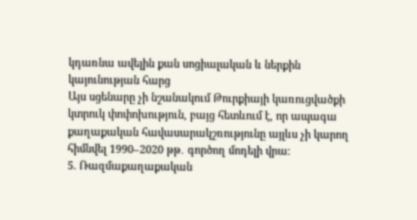կդառնա ավելին քան սոցիալական և ներքին կայունության հարց
Այս սցենարը չի նշանակում Թուրքիայի կառուցվածքի կտրուկ փոփոխություն, բայց հետևում է, որ ապագա քաղաքական հավասարակշռությունը այլևս չի կարող հիմնվել 1990–2020 թթ․ գործող մոդելի վրա։
5. Ռազմաքաղաքական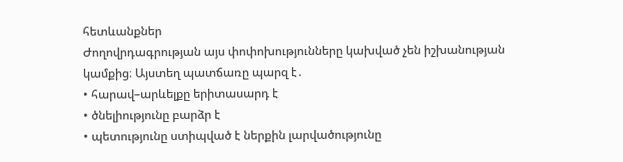հետևանքներ
Ժողովրդագրության այս փոփոխությունները կախված չեն իշխանության կամքից։ Այստեղ պատճառը պարզ է․
• հարավ–արևելքը երիտասարդ է
• ծնելիությունը բարձր է
• պետությունը ստիպված է ներքին լարվածությունը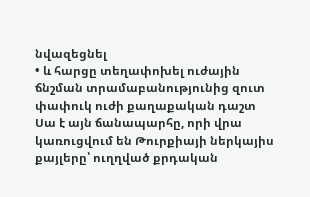նվազեցնել
• և հարցը տեղափոխել ուժային ճնշման տրամաբանությունից զուտ փափուկ ուժի քաղաքական դաշտ
Սա է այն ճանապարհը, որի վրա կառուցվում են Թուրքիայի ներկայիս քայլերը՝ ուղղված քրդական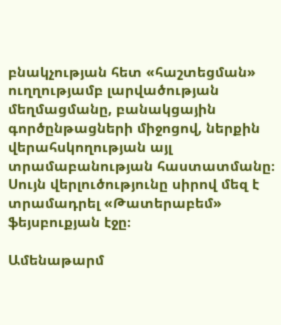բնակչության հետ «հաշտեցման» ուղղությամբ լարվածության մեղմացմանը, բանակցային գործընթացների միջոցով, ներքին վերահսկողության այլ տրամաբանության հաստատմանը։
Սույն վերլուծությունը սիրով մեզ է տրամադրել «Թատերաբեմ» ֆեյսբուքյան էջը։

Ամենաթարմ